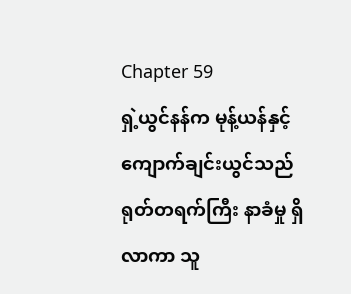Chapter 59
ရှဲ့ယွင်နန်က မုန့်ယန်နှင့် ကျောက်ချင်းယွင်သည် ရုတ်တရက်ကြီး နာခံမှု ရှိလာကာ သူ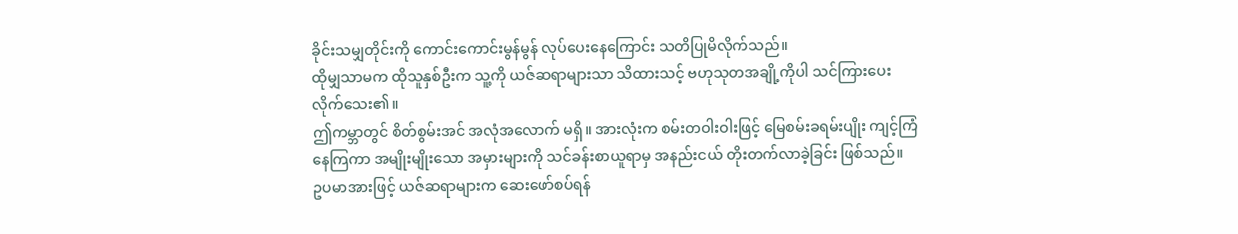ခိုင်းသမျှတိုင်းကို ကောင်းကောင်းမွန်မွန် လုပ်ပေးနေကြောင်း သတိပြုမိလိုက်သည်။
ထိုမျှသာမက ထိုသူနှစ်ဦးက သူ့ကို ယဇ်ဆရာများသာ သိထားသင့် ဗဟုသုတအချို့ကိုပါ သင်ကြားပေးလိုက်သေး၏။
ဤကမ္ဘာတွင် စိတ်စွမ်းအင် အလုံအလောက် မရှိ။ အားလုံးက စမ်းတဝါးဝါးဖြင့် မြေစမ်းခရမ်းပျိုး ကျင့်ကြံနေကြကာ အမျိုးမျိုးသော အမှားများကို သင်ခန်းစာယူရာမှ အနည်းငယ် တိုးတက်လာခဲ့ခြင်း ဖြစ်သည်။
ဥပမာအားဖြင့် ယဇ်ဆရာများက ဆေးဖော်စပ်ရန်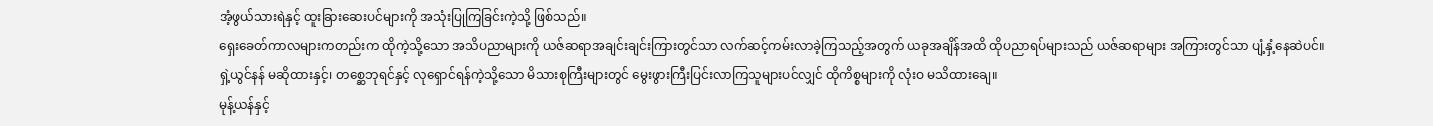အံ့ဖွယ်သားရဲနှင့် ထူးခြားဆေးပင်များကို အသုံးပြုကြခြင်းကဲ့သို့ ဖြစ်သည်။
ရှေးခေတ်ကာလများကတည်းက ထိုကဲ့သို့သော အသိပညာများကို ယဇ်ဆရာအချင်းချင်းကြားတွင်သာ လက်ဆင့်ကမ်းလာခဲ့ကြသည့်အတွက် ယခုအချိန်အထိ ထိုပညာရပ်များသည် ယဇ်ဆရာများ အကြားတွင်သာ ပျံ့နှံ့နေဆဲပင်။
ရှဲ့ယွင်နန် မဆိုထားနှင့်၊ တစ္ဆေဘုရင်နှင့် လုရှောင်ရန်ကဲ့သို့သော မိသားစုကြီးများတွင် မွေးဖွားကြီးပြင်းလာကြသူများပင်လျှင် ထိုကိစ္စများကို လုံးဝ မသိထားချေ။
မုန့်ယန်နှင့်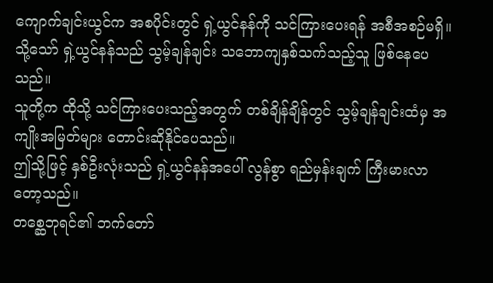ကျောက်ချင်းယွင်က အစပိုင်းတွင် ရှဲ့ယွင်နန်ကို သင်ကြားပေးရန် အစီအစဉ်မရှိ။ သို့သော် ရှဲ့ယွင်နန်သည် သွမ့်ချန်ချင်း သဘောကျနှစ်သက်သည့်သူ ဖြစ်နေပေသည်။
သူတို့က ထိုသို့ သင်ကြားပေးသည့်အတွက် တစ်ချိန်ချိန်တွင် သွမ့်ချန်ချင်းထံမှ အကျိုးအမြတ်များ တောင်းဆိုနိုင်ပေသည်။
ဤသို့ဖြင့် နှစ်ဦးလုံးသည် ရှဲ့ယွင်နန်အပေါ် လွန်စွာ ရည်မှန်းချက် ကြီးမားလာတော့သည်။
တစ္ဆေဘုရင်၏ ဘက်တော်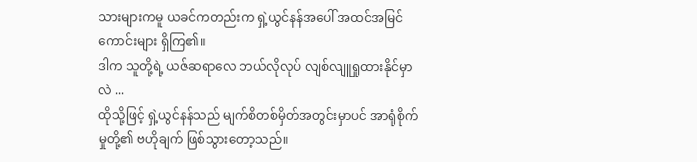သားများကမူ ယခင်ကတည်းက ရှဲ့ယွင်နန်အပေါ် အထင်အမြင်ကောင်းများ ရှိကြ၏။
ဒါက သူတို့ရဲ့ ယဇ်ဆရာလေ ဘယ်လိုလုပ် လျစ်လျူရှုထားနိုင်မှာလဲ ...
ထိုသို့ဖြင့် ရှဲ့ယွင်နန်သည် မျက်စိတစ်မှိတ်အတွင်းမှာပင် အာရုံစိုက်မှုတို့၏ ဗဟိုချက် ဖြစ်သွားတော့သည်။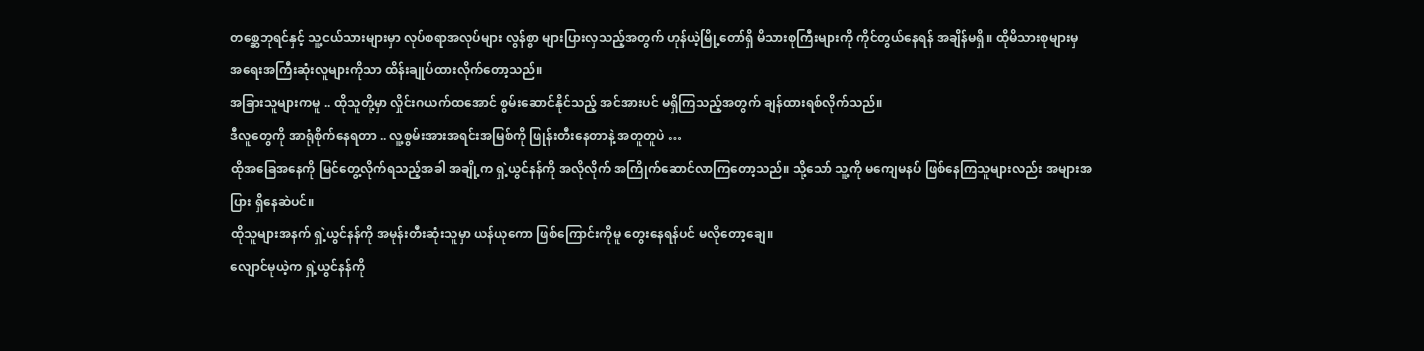တစ္ဆေဘုရင်နှင့် သူ့ငယ်သားများမှာ လုပ်စရာအလုပ်များ လွန်စွာ များပြားလှသည့်အတွက် ဟုန်ယဲ့မြို့တော်ရှိ မိသားစုကြီးများကို ကိုင်တွယ်နေရန် အချိန်မရှိ။ ထိုမိသားစုများမှ အရေးအကြီးဆုံးလူများကိုသာ ထိန်းချုပ်ထားလိုက်တော့သည်။
အခြားသူများကမူ .. ထိုသူတို့မှာ လှိုင်းဂယက်ထအောင် စွမ်းဆောင်နိုင်သည့် အင်အားပင် မရှိကြသည့်အတွက် ချန်ထားရစ်လိုက်သည်။
ဒီလူတွေကို အာရုံစိုက်နေရတာ .. လူ့စွမ်းအားအရင်းအမြစ်ကို ဖြုန်းတီးနေတာနဲ့ အတူတူပဲ …
ထိုအခြေအနေကို မြင်တွေ့လိုက်ရသည့်အခါ အချို့က ရှဲ့ယွင်နန်ကို အလိုလိုက် အကြိုက်ဆောင်လာကြတော့သည်။ သို့သော် သူ့ကို မကျေမနပ် ဖြစ်နေကြသူများလည်း အများအပြား ရှိနေဆဲပင်။
ထိုသူများအနက် ရှဲ့ယွင်နန်ကို အမုန်းတီးဆုံးသူမှာ ယန်ယုကော ဖြစ်ကြောင်းကိုမူ တွေးနေရန်ပင် မလိုတော့ချေ။
လျောင်မုယဲ့က ရှဲ့ယွင်နန်ကို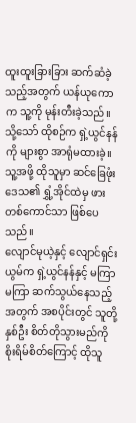ထူးထူးခြားခြား ဆက်ဆံခဲ့သည့်အတွက် ယန်ယုကောက သူ့ကို မုန်းတီးခဲ့သည်။ သို့သော် ထိုစဉ်က ရှဲ့ယွင်နန်ကို များစွာ အာရုံမထားခဲ့။
သူ့အဖို့ ထိုသူမှာ ဆင်ခြေဖုံးဒေသ၏ ရွှံ့အိုင်ထဲမှ ဖားတစ်ကောင်သာ ဖြစ်ပေသည်။
လျောင်မုယဲ့နှင့် လျောင်ရှင်းယွမ်က ရှဲ့ယွင်နန်နှင့် မကြာမကြာ ဆက်သွယ်နေသည့်အတွက် အစပိုင်းတွင် သူတို့နှစ်ဦး စိတ်တိုသွားမည်ကို စိုးရိမ်စိတ်ကြောင့် ထိုသူ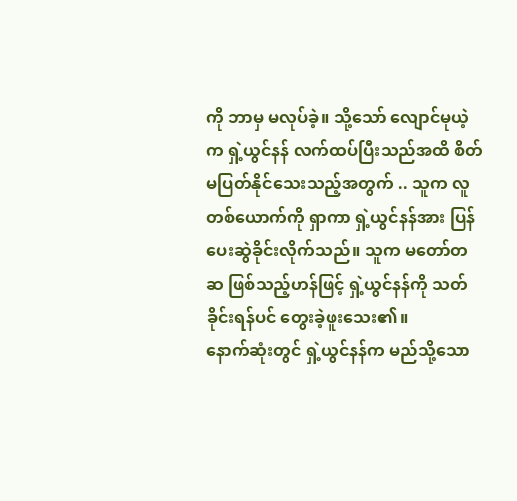ကို ဘာမှ မလုပ်ခဲ့။ သို့သော် လျောင်မုယဲ့က ရှဲ့ယွင်နန် လက်ထပ်ပြီးသည်အထိ စိတ်မပြတ်နိုင်သေးသည့်အတွက် .. သူက လူတစ်ယောက်ကို ရှာကာ ရှဲ့ယွင်နန်အား ပြန်ပေးဆွဲခိုင်းလိုက်သည်။ သူက မတော်တဆ ဖြစ်သည့်ဟန်ဖြင့် ရှဲ့ယွင်နန်ကို သတ်ခိုင်းရန်ပင် တွေးခဲ့ဖူးသေး၏။
နောက်ဆုံးတွင် ရှဲ့ယွင်နန်က မည်သို့သော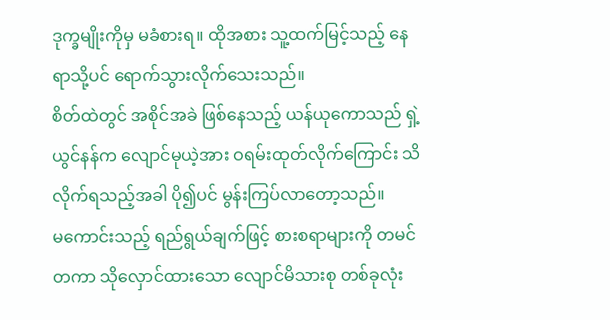ဒုက္ခမျိုးကိုမှ မခံစားရ။ ထိုအစား သူ့ထက်မြင့်သည့် နေရာသို့ပင် ရောက်သွားလိုက်သေးသည်။
စိတ်ထဲတွင် အစိုင်အခဲ ဖြစ်နေသည့် ယန်ယုကောသည် ရှဲ့ယွင်နန်က လျောင်မုယဲ့အား ဝရမ်းထုတ်လိုက်ကြောင်း သိလိုက်ရသည့်အခါ ပို၍ပင် မွန်းကြပ်လာတော့သည်။
မကောင်းသည့် ရည်ရွယ်ချက်ဖြင့် စားစရာများကို တမင်တကာ သိုလှောင်ထားသော လျောင်မိသားစု တစ်ခုလုံး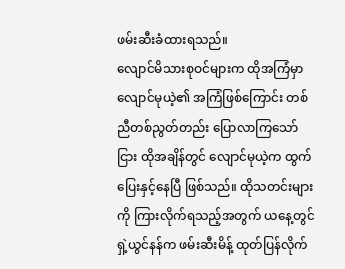ဖမ်းဆီးခံထားရသည်။
လျောင်မိသားစုဝင်များက ထိုအကြံမှာ လျောင်မုယဲ့၏ အကြံဖြစ်ကြောင်း တစ်ညီတစ်ညွတ်တည်း ပြောလာကြသော်ငြား ထိုအချိန်တွင် လျောင်မုယဲ့က ထွက်ပြေးနှင့်နေပြီ ဖြစ်သည်။ ထိုသတင်းများကို ကြားလိုက်ရသည့်အတွက် ယနေ့တွင် ရှဲ့ယွင်နန်က ဖမ်းဆီးမိန့် ထုတ်ပြန်လိုက်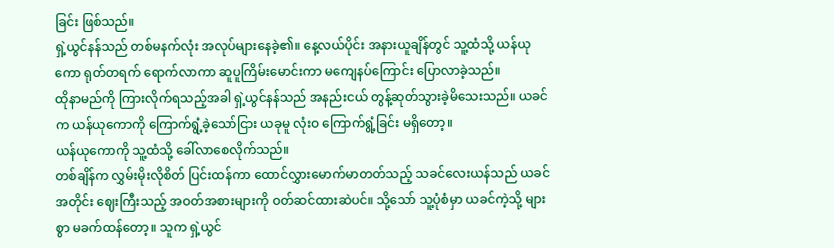ခြင်း ဖြစ်သည်။
ရှဲ့ယွင်နန်သည် တစ်မနက်လုံး အလုပ်များနေခဲ့၏။ နေ့လယ်ပိုင်း အနားယူချိန်တွင် သူ့ထံသို့ ယန်ယုကော ရုတ်တရက် ရောက်လာကာ ဆူပူကြိမ်းမောင်းကာ မကျေနပ်ကြောင်း ပြောလာခဲ့သည်။
ထိုနာမည်ကို ကြားလိုက်ရသည့်အခါ ရှဲ့ယွင်နန်သည် အနည်းငယ် တွန့်ဆုတ်သွားခဲ့မိသေးသည်။ ယခင်က ယန်ယုကောကို ကြောက်ရွံ့ခဲ့သော်ငြား ယခုမူ လုံးဝ ကြောက်ရွံ့ခြင်း မရှိတော့။
ယန်ယုကောကို သူ့ထံသို့ ခေါ်လာစေလိုက်သည်။
တစ်ချိန်က လွှမ်းမိုးလိုစိတ် ပြင်းထန်ကာ ထောင်လွှားမောက်မာတတ်သည့် သခင်လေးယန်သည် ယခင်အတိုင်း ဈေးကြီးသည့် အဝတ်အစားများကို ဝတ်ဆင်ထားဆဲပင်။ သို့သော် သူ့ပုံစံမှာ ယခင်ကဲ့သို့ များစွာ မခက်ထန်တော့။ သူက ရှဲ့ယွင်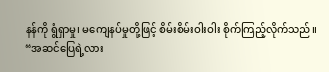နန်ကို ရွံရှာမှု၊ မကျေနပ်မှုတို့ဖြင့် စိမ်းစိမ်းဝါးဝါး စိုက်ကြည့်လိုက်သည်။
“အဆင်ပြေရဲ့လား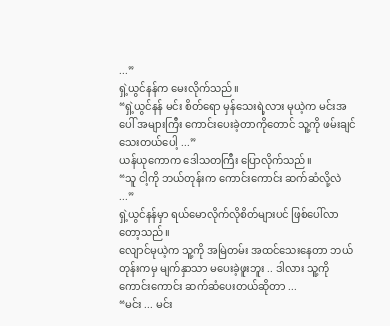...”
ရှဲ့ယွင်နန်က မေးလိုက်သည်။
“ရှဲ့ယွင်နန် မင်း စိတ်ရော မှန်သေးရဲ့လား မုယဲ့က မင်းအပေါ် အများကြီး ကောင်းပေးခဲ့တာကိုတောင် သူ့ကို ဖမ်းချင်သေးတယ်ပေါ့ ...”
ယန်ယုကောက ဒေါသတကြီး ပြောလိုက်သည်။
“သူ ငါ့ကို ဘယ်တုန်းက ကောင်းကောင်း ဆက်ဆံလို့လဲ ...”
ရှဲ့ယွင်နန်မှာ ရယ်မောလိုက်လိုစိတ်များပင် ဖြစ်ပေါ်လာတော့သည်။
လျောင်မုယဲ့က သူ့ကို အမြဲတမ်း အထင်သေးနေတာ ဘယ်တုန်းကမှ မျက်နှာသာ မပေးခဲ့ဖူးဘူး .. ဒါလား သူ့ကို ကောင်းကောင်း ဆက်ဆံပေးတယ်ဆိုတာ ...
“မင်း ... မင်း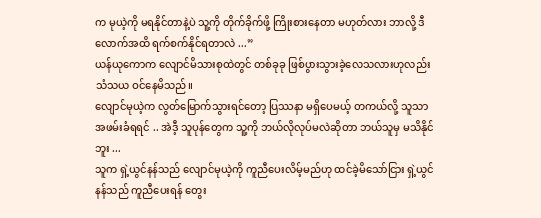က မုယဲ့ကို မရနိုင်တာနဲ့ပဲ သူ့ကို တိုက်ခိုက်ဖို့ ကြိုးစားနေတာ မဟုတ်လား ဘာလို့ ဒီလောက်အထိ ရက်စက်နိုင်ရတာလဲ ...”
ယန်ယုကောက လျောင်မိသားစုထဲတွင် တစ်ခုခု ဖြစ်ပွားသွားခဲ့လေသလားဟုလည်း သံသယ ဝင်နေမိသည်။
လျောင်မုယဲ့က လွတ်မြောက်သွားရင်တော့ ပြဿနာ မရှိပေမယ့် တကယ်လို့ သူသာ အဖမ်းခံရရင် .. အဲဒီ့ သူပုန်တွေက သူ့ကို ဘယ်လိုလုပ်မလဲဆိုတာ ဘယ်သူမှ မသိနိုင်ဘူး ...
သူက ရှဲ့ယွင်နန်သည် လျောင်မုယဲ့ကို ကူညီပေးလိမ့်မည်ဟု ထင်ခဲ့မိသော်ငြား ရှဲ့ယွင်နန်သည် ကူညီပေးရန် တွေး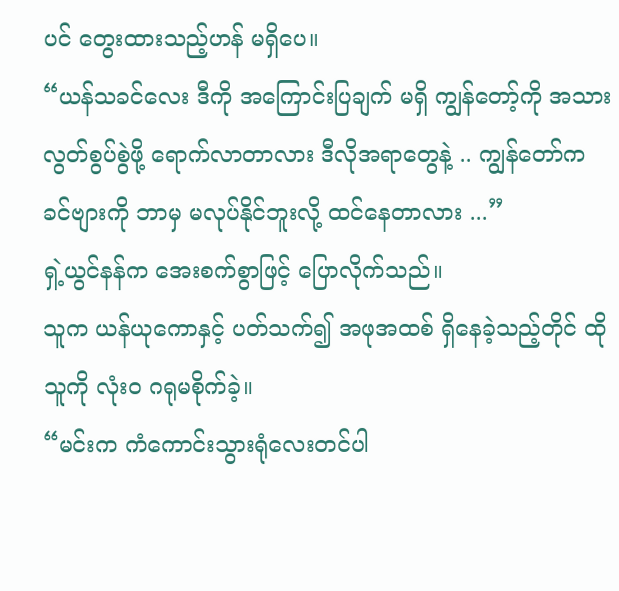ပင် တွေးထားသည့်ဟန် မရှိပေ။
“ယန်သခင်လေး ဒီကို အကြောင်းပြချက် မရှိ ကျွန်တော့်ကို အသားလွတ်စွပ်စွဲဖို့ ရောက်လာတာလား ဒီလိုအရာတွေနဲ့ .. ကျွန်တော်က ခင်ဗျားကို ဘာမှ မလုပ်နိုင်ဘူးလို့ ထင်နေတာလား ...”
ရှဲ့ယွင်နန်က အေးစက်စွာဖြင့် ပြောလိုက်သည်။
သူက ယန်ယုကောနှင့် ပတ်သက်၍ အဖုအထစ် ရှိနေခဲ့သည့်တိုင် ထိုသူကို လုံးဝ ဂရုမစိုက်ခဲ့။
“မင်းက ကံကောင်းသွားရုံလေးတင်ပါ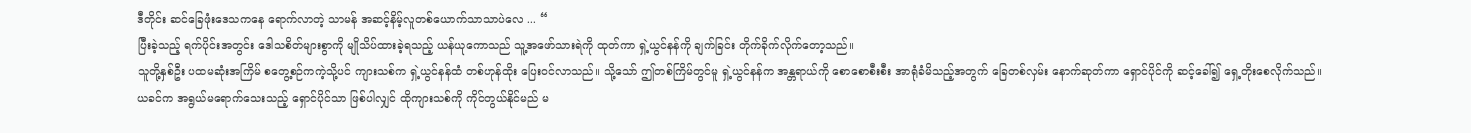ဒီတိုင်း ဆင်ခြေဖုံးဒေသကနေ ရောက်လာတဲ့ သာမန် အဆင့်နိမ့်လူတစ်ယောက်သာသာပဲလေ ... “
ပြီးခဲ့သည့် ရက်ပိုင်းအတွင်း ဒေါသစိတ်များစွာကို မျိုသိပ်ထားခဲ့ရသည့် ယန်ယုကောသည် သူ့အဖော်သားရဲကို ထုတ်ကာ ရှဲ့ယွင်နန်ကို ချက်ခြင်း တိုက်ခိုက်လိုက်တော့သည်။
သူတို့နှစ်ဦး ပထမဆုံးအကြိမ် စတွေ့စဉ်ကကဲ့သို့ပင် ကျားသစ်က ရှဲ့ယွင်နန်ထံ တစ်ဟုန်ထိုး ပြေးဝင်လာသည်။ သို့သော် ဤတစ်ကြိမ်တွင်မူ ရှဲ့ယွင်နန်က အန္တရာယ်ကို စောစောစီးစီး အာရုံခံမိသည့်အတွက် ခြေတစ်လှမ်း နောက်ဆုတ်ကာ ရှောင်ပိုင်ကို ဆင့်ခေါ်၍ ရှေ့တိုးစေလိုက်သည်။
ယခင်က အရွယ်မရောက်သေးသည့် ရှောင်ပိုင်သာ ဖြစ်ပါလျှင် ထိုကျားသစ်ကို ကိုင်တွယ်နိုင်မည် မ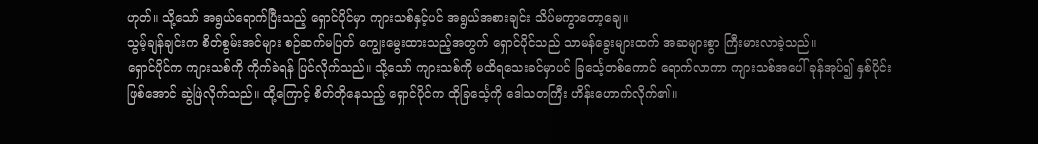ဟုတ်။ သို့သော် အရွယ်ရောက်ပြီးသည့် ရှောင်ပိုင်မှာ ကျားသစ်နှင့်ပင် အရွယ်အစားချင်း သိပ်မကွာတော့ချေ။
သွမ့်ချန်ချင်းက စိတ်စွမ်းအင်များ စဉ်ဆက်မပြတ် ကျွေးမွေးထားသည့်အတွက် ရှောင်ပိုင်သည် သာမန်ခွေးများထက် အဆများစွာ ကြီးမားလာခဲ့သည်။
ရှောင်ပိုင်က ကျားသစ်ကို ကိုက်ခဲရန် ပြင်လိုက်သည်။ သို့သော် ကျားသစ်ကို မထိရသေးခင်မှာပင် ခြင်္သေ့တစ်ကောင် ရောက်လာကာ ကျားသစ်အပေါ် ခုန်အုပ်၍ နှစ်ပိုင်းဖြစ်အောင် ဆွဲဖြဲလိုက်သည်။ ထို့ကြောင့် စိတ်တိုနေသည့် ရှောင်ပိုင်က ထိုခြင်္သေ့ကို ဒေါသတကြီး ဟိန်းဟောက်လိုက်၏။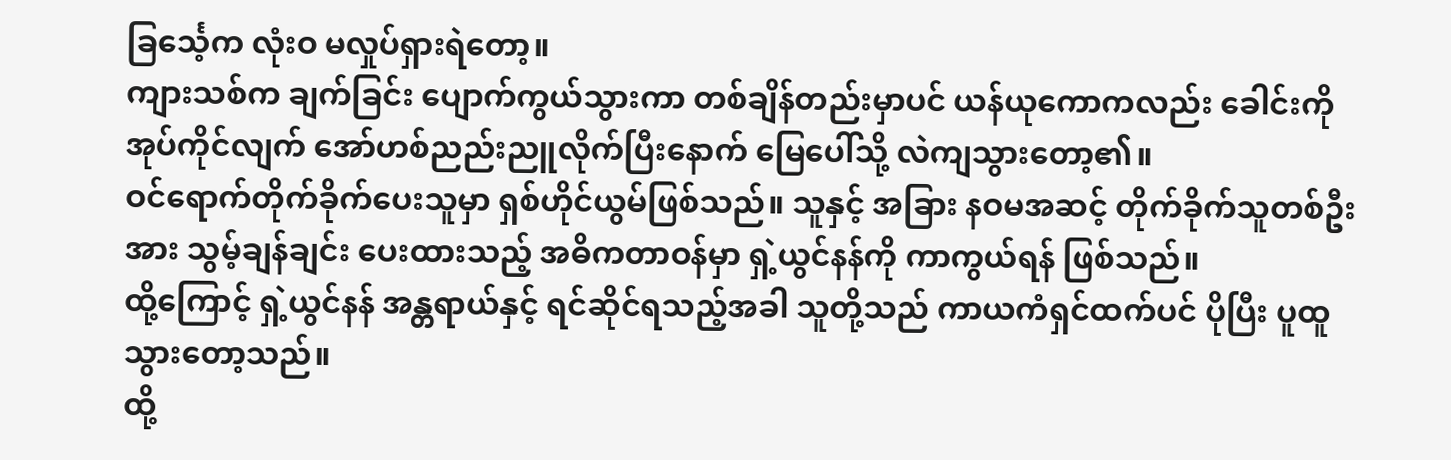ခြင်္သေ့က လုံးဝ မလှုပ်ရှားရဲတော့။
ကျားသစ်က ချက်ခြင်း ပျောက်ကွယ်သွားကာ တစ်ချိန်တည်းမှာပင် ယန်ယုကောကလည်း ခေါင်းကို အုပ်ကိုင်လျက် အော်ဟစ်ညည်းညူလိုက်ပြီးနောက် မြေပေါ်သို့ လဲကျသွားတော့၏။
ဝင်ရောက်တိုက်ခိုက်ပေးသူမှာ ရှစ်ဟိုင်ယွမ်ဖြစ်သည်။ သူနှင့် အခြား နဝမအဆင့် တိုက်ခိုက်သူတစ်ဦးအား သွမ့်ချန်ချင်း ပေးထားသည့် အဓိကတာဝန်မှာ ရှဲ့ယွင်နန်ကို ကာကွယ်ရန် ဖြစ်သည်။
ထို့ကြောင့် ရှဲ့ယွင်နန် အန္တရာယ်နှင့် ရင်ဆိုင်ရသည့်အခါ သူတို့သည် ကာယကံရှင်ထက်ပင် ပိုပြီး ပူထူသွားတော့သည်။
ထို့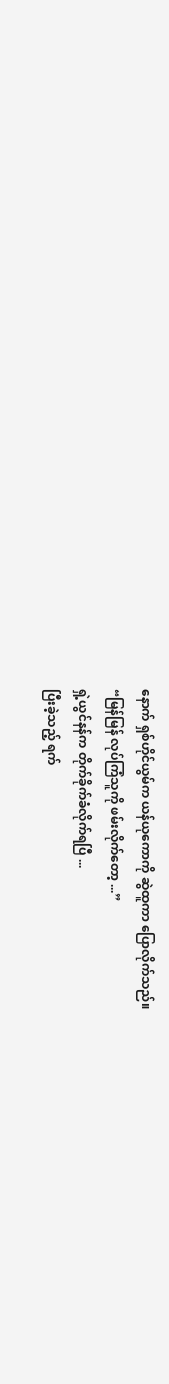နောက် ရှစ်ဟိုင်ယွမ်က ယန်ယုကောကို ဆွဲထူကာ ပြောလိုက်သည်။
“မြန်မြန် လုပ်ကြံသူကို ဖမ်းလိုက်တော့ ...”
ရှဲ့ယွင်နန်က တိုက်ခိုက်ခံလိုက်ရပြီ ...
ပြီးခဲ့သည့် ရက်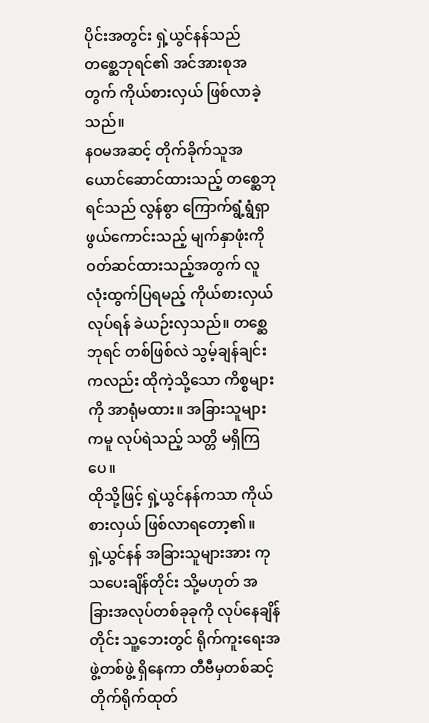ပိုင်းအတွင်း ရှဲ့ယွင်နန်သည် တစ္ဆေဘုရင်၏ အင်အားစုအတွက် ကိုယ်စားလှယ် ဖြစ်လာခဲ့သည်။
နဝမအဆင့် တိုက်ခိုက်သူအယောင်ဆောင်ထားသည့် တစ္ဆေဘုရင်သည် လွန်စွာ ကြောက်ရွံ့ရွံရှာဖွယ်ကောင်းသည့် မျက်နှာဖုံးကို ဝတ်ဆင်ထားသည့်အတွက် လူလုံးထွက်ပြရမည့် ကိုယ်စားလှယ်လုပ်ရန် ခဲယဉ်းလှသည်။ တစ္ဆေဘုရင် တစ်ဖြစ်လဲ သွမ့်ချန်ချင်းကလည်း ထိုကဲ့သို့သော ကိစ္စများကို အာရုံမထား။ အခြားသူများကမူ လုပ်ရဲသည့် သတ္တိ မရှိကြပေ။
ထိုသို့ဖြင့် ရှဲ့ယွင်နန်ကသာ ကိုယ်စားလှယ် ဖြစ်လာရတော့၏။
ရှဲ့ယွင်နန် အခြားသူများအား ကုသပေးချိန်တိုင်း သို့မဟုတ် အခြားအလုပ်တစ်ခုခုကို လုပ်နေချိန်တိုင်း သူ့ဘေးတွင် ရိုက်ကူးရေးအဖွဲ့တစ်ဖွဲ့ ရှိနေကာ တီဗီမှတစ်ဆင့် တိုက်ရိုက်ထုတ်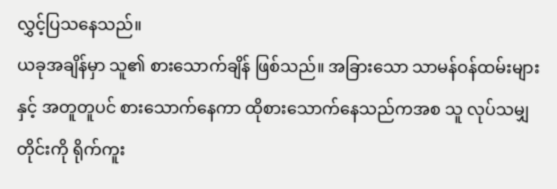လွှင့်ပြသနေသည်။
ယခုအချိန်မှာ သူ၏ စားသောက်ချိန် ဖြစ်သည်။ အခြားသော သာမန်ဝန်ထမ်းများနှင့် အတူတူပင် စားသောက်နေကာ ထိုစားသောက်နေသည်ကအစ သူ လုပ်သမျှတိုင်းကို ရိုက်ကူး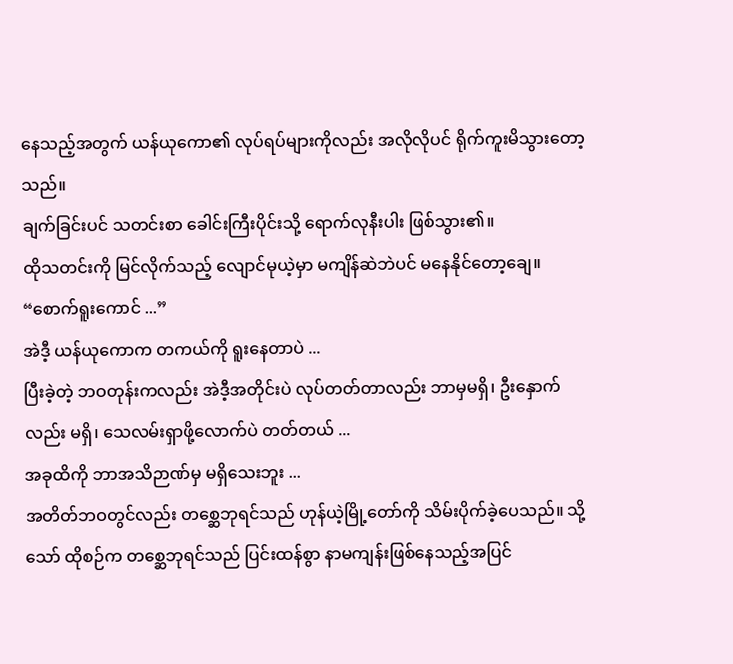နေသည့်အတွက် ယန်ယုကော၏ လုပ်ရပ်များကိုလည်း အလိုလိုပင် ရိုက်ကူးမိသွားတော့သည်။
ချက်ခြင်းပင် သတင်းစာ ခေါင်းကြီးပိုင်းသို့ ရောက်လုနီးပါး ဖြစ်သွား၏။
ထိုသတင်းကို မြင်လိုက်သည့် လျောင်မုယဲ့မှာ မကျိန်ဆဲဘဲပင် မနေနိုင်တော့ချေ။
“စောက်ရူးကောင် ...”
အဲဒီ့ ယန်ယုကောက တကယ်ကို ရူးနေတာပဲ ...
ပြီးခဲ့တဲ့ ဘဝတုန်းကလည်း အဲဒီ့အတိုင်းပဲ လုပ်တတ်တာလည်း ဘာမှမရှိ၊ ဦးနှောက်လည်း မရှိ၊ သေလမ်းရှာဖို့လောက်ပဲ တတ်တယ် ...
အခုထိကို ဘာအသိဉာဏ်မှ မရှိသေးဘူး ...
အတိတ်ဘဝတွင်လည်း တစ္ဆေဘုရင်သည် ဟုန်ယဲ့မြို့တော်ကို သိမ်းပိုက်ခဲ့ပေသည်။ သို့သော် ထိုစဉ်က တစ္ဆေဘုရင်သည် ပြင်းထန်စွာ နာမကျန်းဖြစ်နေသည့်အပြင်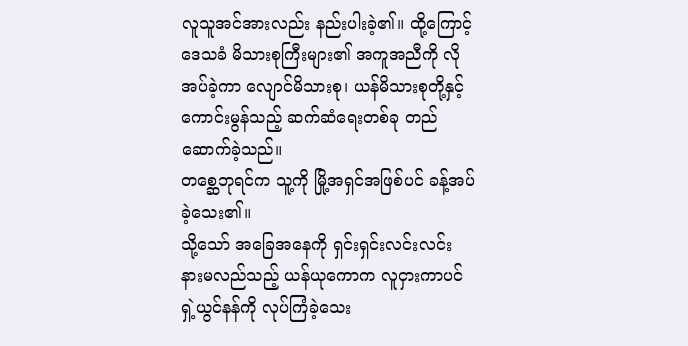လူသူအင်အားလည်း နည်းပါးခဲ့၏။ ထို့ကြောင့် ဒေသခံ မိသားစုကြီးများ၏ အကူအညီကို လိုအပ်ခဲ့ကာ လျောင်မိသားစု၊ ယန်မိသားစုတို့နှင့် ကောင်းမွန်သည့် ဆက်ဆံရေးတစ်ခု တည်ဆောက်ခဲ့သည်။
တစ္ဆေဘုရင်က သူ့ကို မြို့အရှင်အဖြစ်ပင် ခန့်အပ်ခဲ့သေး၏။
သို့သော် အခြေအနေကို ရှင်းရှင်းလင်းလင်း နားမလည်သည့် ယန်ယုကောက လူငှားကာပင် ရှဲ့ယွင်နန်ကို လုပ်ကြံခဲ့သေး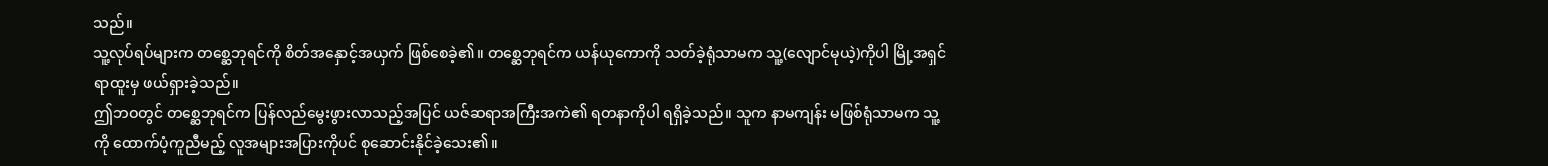သည်။
သူ့လုပ်ရပ်များက တစ္ဆေဘုရင်ကို စိတ်အနှောင့်အယှက် ဖြစ်စေခဲ့၏။ တစ္ဆေဘုရင်က ယန်ယုကောကို သတ်ခဲ့ရုံသာမက သူ့(လျောင်မုယဲ့)ကိုပါ မြို့အရှင် ရာထူးမှ ဖယ်ရှားခဲ့သည်။
ဤဘဝတွင် တစ္ဆေဘုရင်က ပြန်လည်မွေးဖွားလာသည့်အပြင် ယဇ်ဆရာအကြီးအကဲ၏ ရတနာကိုပါ ရရှိခဲ့သည်။ သူက နာမကျန်း မဖြစ်ရုံသာမက သူ့ကို ထောက်ပံ့ကူညီမည့် လူအများအပြားကိုပင် စုဆောင်းနိုင်ခဲ့သေး၏။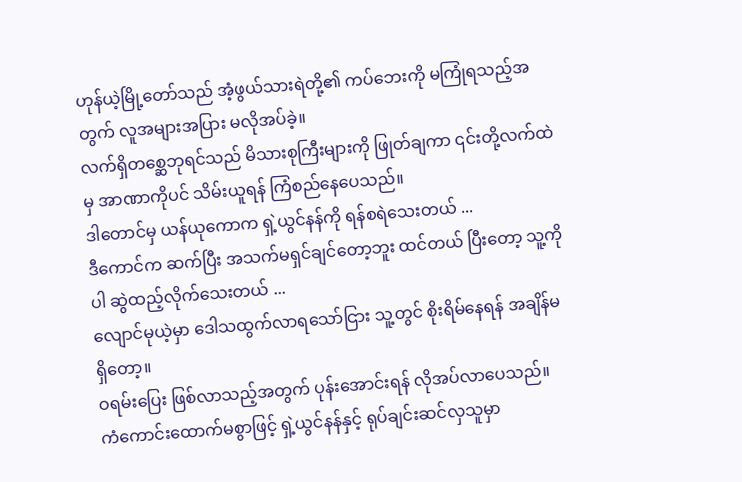ဟုန်ယဲ့မြို့တော်သည် အံ့ဖွယ်သားရဲတို့၏ ကပ်ဘေးကို မကြုံရသည့်အတွက် လူအများအပြား မလိုအပ်ခဲ့။
လက်ရှိတစ္ဆေဘုရင်သည် မိသားစုကြီးများကို ဖြုတ်ချကာ ၎င်းတို့လက်ထဲမှ အာဏာကိုပင် သိမ်းယူရန် ကြံစည်နေပေသည်။
ဒါတောင်မှ ယန်ယုကောက ရှဲ့ယွင်နန်ကို ရန်စရဲသေးတယ် ...
ဒီကောင်က ဆက်ပြီး အသက်မရှင်ချင်တော့ဘူး ထင်တယ် ပြီးတော့ သူ့ကိုပါ ဆွဲထည့်လိုက်သေးတယ် ...
လျောင်မုယဲ့မှာ ဒေါသထွက်လာရသော်ငြား သူ့တွင် စိုးရိမ်နေရန် အချိန်မရှိတော့။
ဝရမ်းပြေး ဖြစ်လာသည့်အတွက် ပုန်းအောင်းရန် လိုအပ်လာပေသည်။
ကံကောင်းထောက်မစွာဖြင့် ရှဲ့ယွင်နန်နှင့် ရုပ်ချင်းဆင်လှသူမှာ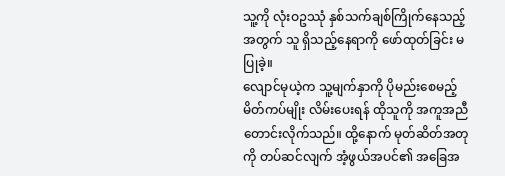သူ့ကို လုံးဝဥဿုံ နှစ်သက်ချစ်ကြိုက်နေသည့်အတွက် သူ ရှိသည့်နေရာကို ဖော်ထုတ်ခြင်း မပြုခဲ့။
လျောင်မုယဲ့က သူ့မျက်နှာကို ပိုမည်းစေမည့် မိတ်ကပ်မျိုး လိမ်းပေးရန် ထိုသူကို အကူအညီ တောင်းလိုက်သည်။ ထို့နောက် မုတ်ဆိတ်အတုကို တပ်ဆင်လျက် အံ့ဖွယ်အပင်၏ အခြေအ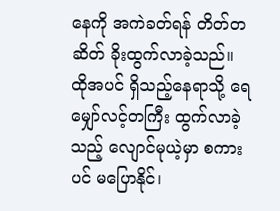နေကို အကဲခတ်ရန် တိတ်တဆိတ် ခိုးထွက်လာခဲ့သည်။
ထိုအပင် ရှိသည့်နေရာသို့ ရေ
မျှော်လင့်တကြီး ထွက်လာခဲ့သည့် လျောင်မုယဲ့မှာ စကားပင် မပြောနိုင်၊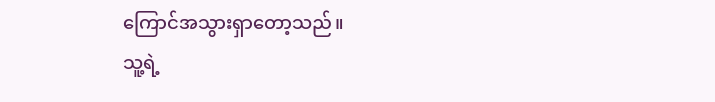ကြောင်အသွားရှာတော့သည်။
သူ့ရဲ့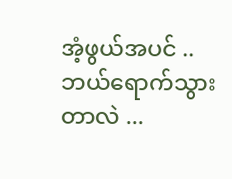အံ့ဖွယ်အပင် .. ဘယ်ရောက်သွားတာလဲ ...